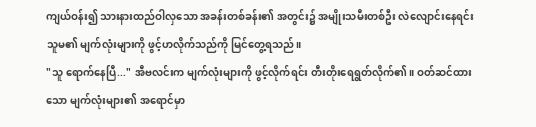ကျယ်ဝန်း၍ သားနားထည်ဝါလှသော အခန်းတစ်ခန်း၏ အတွင်း၌ အမျိုးသမီးတစ်ဦး လဲလျောင်းနေရင်း သူမ၏ မျက်လုံးများကို ဖွင့်ဟလိုက်သည်ကို မြင်တွေ့ရသည်။
"သူ ရောက်နေပြီ..." အီဗလင်းက မျက်လုံးများကို ဖွင့်လိုက်ရင်း တီးတိုးရေရွတ်လိုက်၏။ ဝတ်ဆင်ထားသော မျက်လုံးများ၏ အရောင်မှာ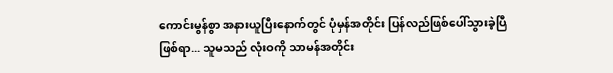ကောင်းမွန်စွာ အနားယူပြီးနောက်တွင် ပုံမှန်အတိုင်း ပြန်လည်ဖြစ်ပေါ်သွားခဲ့ပြီဖြစ်ရာ... သူမသည် လုံးဝကို သာမန်အတိုင်း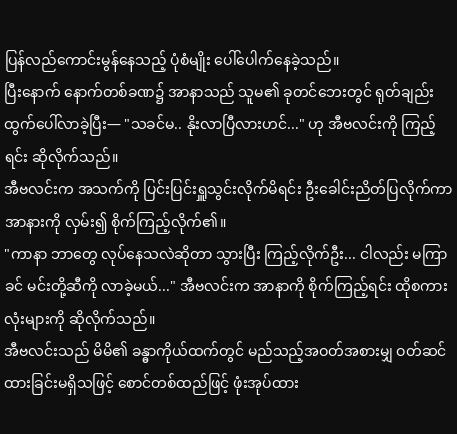ပြန်လည်ကောင်းမွန်နေသည့် ပုံစံမျိုး ပေါ်ပေါက်နေခဲ့သည်။
ပြီးနောက် နောက်တစ်ခဏ၌ အာနာသည် သူမ၏ ခုတင်ဘေးတွင် ရုတ်ချည်း ထွက်ပေါ်လာခဲ့ပြီး— "သခင်မ.. နိုးလာပြီလားဟင်..." ဟု အီဗလင်းကို ကြည့်ရင်း ဆိုလိုက်သည်။
အီဗလင်းက အသက်ကို ပြင်းပြင်းရှူသွင်းလိုက်မိရင်း ဦးခေါင်းညိတ်ပြလိုက်ကာ အာနားကို လှမ်း၍ စိုက်ကြည့်လိုက်၏။
"ကာနာ ဘာတွေ လုပ်နေသလဲဆိုတာ သွားပြီး ကြည့်လိုက်ဦး... ငါလည်း မကြာခင် မင်းတို့ဆီကို လာခဲ့မယ်..." အီဗလင်းက အာနာကို စိုက်ကြည့်ရင်း ထိုစကားလုံးများကို ဆိုလိုက်သည်။
အီဗလင်းသည် မိမိ၏ ခန္ဓာကိုယ်ထက်တွင် မည်သည့်အဝတ်အစားမျှ ဝတ်ဆင်ထားခြင်းမရှိသဖြင့် စောင်တစ်ထည်ဖြင့် ဖုံးအုပ်ထား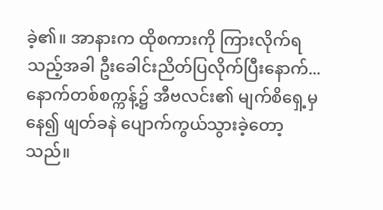ခဲ့၏။ အာနားက ထိုစကားကို ကြားလိုက်ရသည့်အခါ ဦးခေါင်းညိတ်ပြလိုက်ပြီးနောက်... နောက်တစ်စက္ကန့်၌ အီဗလင်း၏ မျက်စိရှေ့မှနေ၍ ဖျတ်ခနဲ ပျောက်ကွယ်သွားခဲ့တော့သည်။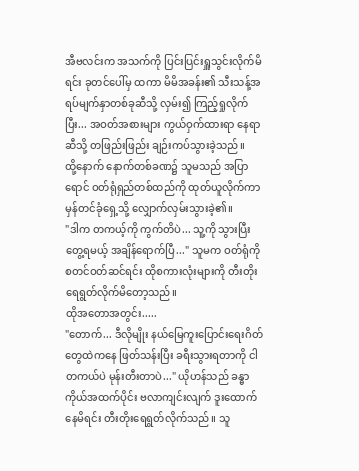အီဗလင်းက အသက်ကို ပြင်းပြင်းရှူသွင်းလိုက်မိရင်း ခုတင်ပေါ်မှ ထကာ မိမိအခန်း၏ သီးသန့်အရပ်မျက်နှာတစ်ခုဆီသို့ လှမ်း၍ ကြည့်ရှုလိုက်ပြီး... အဝတ်အစားများ ကွယ်ဝှက်ထားရာ နေရာဆီသို့ တဖြည်းဖြည်း ချဉ်းကပ်သွားခဲ့သည်။
ထို့နောက် နောက်တစ်ခဏ၌ သူမသည် အပြာရောင် ဝတ်ရုံရှည်တစ်ထည်ကို ထုတ်ယူလိုက်ကာ မှန်တင်ခုံရှေ့သို့ လျှောက်လှမ်းသွားခဲ့၏။
"ဒါက တကယ့်ကို ကွက်တိပဲ... သူ့ကို သွားပြီး တွေ့ရမယ့် အချိန်ရောက်ပြီ..." သူမက ဝတ်ရုံကို စတင်ဝတ်ဆင်ရင်း ထိုစကားလုံးများကို တီးတိုးရေရွတ်လိုက်မိတော့သည်။
ထိုအတောအတွင်း.....
"တောက်... ဒီလိုမျိုး နယ်မြေကူးပြောင်းရေးဂိတ် တွေထဲကနေ ဖြတ်သန်းပြီး ခရီးသွားရတာကို ငါ တကယ်ပဲ မုန်းတီးတာပဲ..." ယိုဟန်သည် ခန္ဓာကိုယ်အထက်ပိုင်း ဗလာကျင်းလျက် ဒူးထောက်နေမိရင်း တီးတိုးရေရွတ်လိုက်သည်။ သူ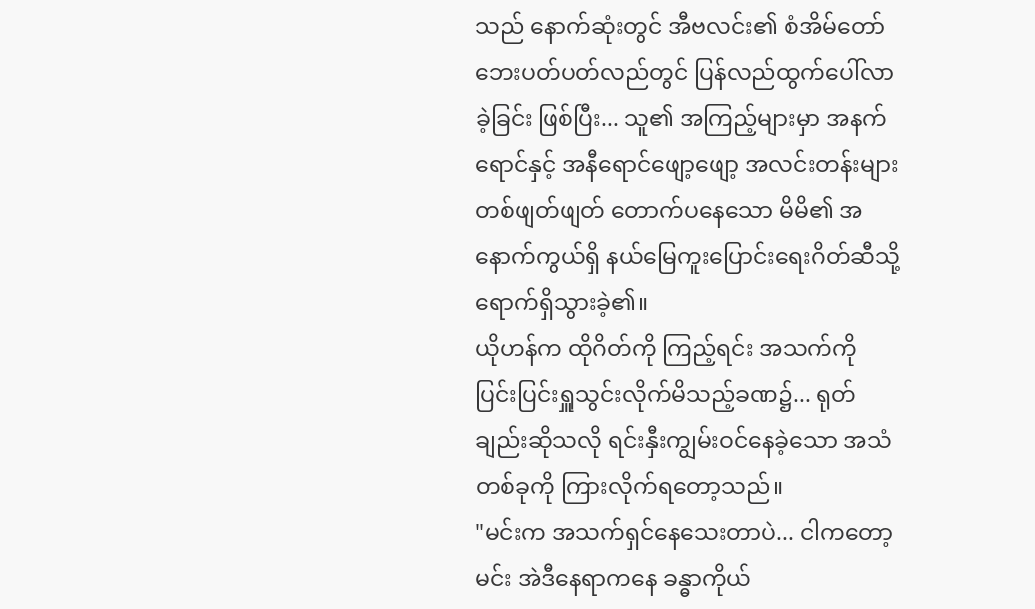သည် နောက်ဆုံးတွင် အီဗလင်း၏ စံအိမ်တော် ဘေးပတ်ပတ်လည်တွင် ပြန်လည်ထွက်ပေါ်လာခဲ့ခြင်း ဖြစ်ပြီး... သူ၏ အကြည့်များမှာ အနက်ရောင်နှင့် အနီရောင်ဖျော့ဖျော့ အလင်းတန်းများ တစ်ဖျတ်ဖျတ် တောက်ပနေသော မိမိ၏ အနောက်ကွယ်ရှိ နယ်မြေကူးပြောင်းရေးဂိတ်ဆီသို့ ရောက်ရှိသွားခဲ့၏။
ယိုဟန်က ထိုဂိတ်ကို ကြည့်ရင်း အသက်ကို ပြင်းပြင်းရှူသွင်းလိုက်မိသည့်ခဏ၌... ရုတ်ချည်းဆိုသလို ရင်းနှီးကျွမ်းဝင်နေခဲ့သော အသံတစ်ခုကို ကြားလိုက်ရတော့သည်။
"မင်းက အသက်ရှင်နေသေးတာပဲ... ငါကတော့ မင်း အဲဒီနေရာကနေ ခန္ဓာကိုယ်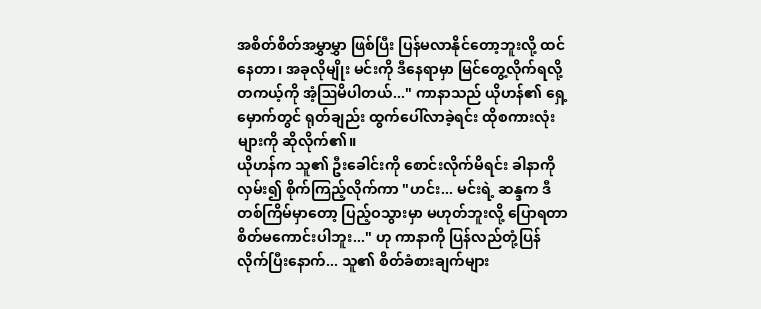အစိတ်စိတ်အမွှာမွှာ ဖြစ်ပြီး ပြန်မလာနိုင်တော့ဘူးလို့ ထင်နေတာ၊ အခုလိုမျိုး မင်းကို ဒီနေရာမှာ မြင်တွေ့လိုက်ရလို့ တကယ့်ကို အံ့ဩမိပါတယ်..." ကာနာသည် ယိုဟန်၏ ရှေ့မှောက်တွင် ရုတ်ချည်း ထွက်ပေါ်လာခဲ့ရင်း ထိုစကားလုံးများကို ဆိုလိုက်၏။
ယိုဟန်က သူ၏ ဦးခေါင်းကို စောင်းလိုက်မိရင်း ခါနာကို လှမ်း၍ စိုက်ကြည့်လိုက်ကာ "ဟင်း... မင်းရဲ့ ဆန္ဒက ဒီတစ်ကြိမ်မှာတော့ ပြည့်ဝသွားမှာ မဟုတ်ဘူးလို့ ပြောရတာ စိတ်မကောင်းပါဘူး..." ဟု ကာနာကို ပြန်လည်တုံ့ပြန်လိုက်ပြီးနောက်... သူ၏ စိတ်ခံစားချက်များ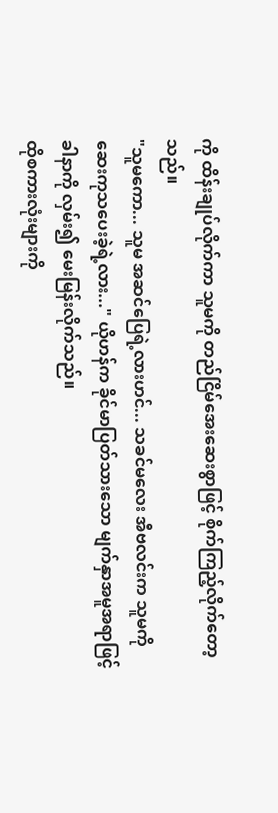ကို ထိန်းချုပ်လိုက်ကာ သူမကို တည်ငြိမ်အေးဆေးစွာဖြင့် စိုက်ကြည့်လိုက်တော့သည်။
"သူမကော... သူမ အဆင်ပြေရဲ့လားဟင်... သခင်မလေး အီဗလင်းက သူမကို ဆေးကုသပေးခဲ့ရဲ့လား..." ယိုဟန်က ခိုင်မာပြတ်သားသော မျက်နှာအမူအရာဖြင့် ခါနာကို လှမ်း၍ မေးမြန်းလိုက်သည်။
ထိုစကားလုံးများကို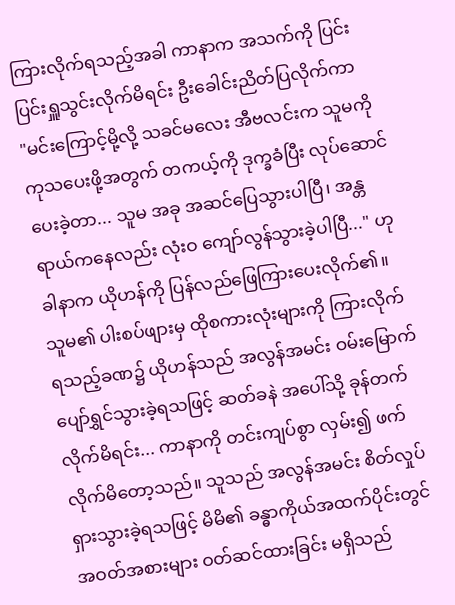ကြားလိုက်ရသည့်အခါ ကာနာက အသက်ကို ပြင်းပြင်းရှူသွင်းလိုက်မိရင်း ဦးခေါင်းညိတ်ပြလိုက်ကာ
"မင်းကြောင့်မို့လို့ သခင်မလေး အီဗလင်းက သူမကို ကုသပေးဖို့အတွက် တကယ့်ကို ဒုက္ခခံပြီး လုပ်ဆောင်ပေးခဲ့တာ... သူမ အခု အဆင်ပြေသွားပါပြီ၊ အန္တရာယ်ကနေလည်း လုံးဝ ကျော်လွန်သွားခဲ့ပါပြီ..." ဟု ခါနာက ယိုဟန်ကို ပြန်လည်ဖြေကြားပေးလိုက်၏။
သူမ၏ ပါးစပ်ဖျားမှ ထိုစကားလုံးများကို ကြားလိုက်ရသည့်ခဏ၌ ယိုဟန်သည် အလွန်အမင်း ဝမ်းမြောက်ပျော်ရွှင်သွားခဲ့ရသဖြင့် ဆတ်ခနဲ အပေါ်သို့ ခုန်တက်လိုက်မိရင်း... ကာနာကို တင်းကျပ်စွာ လှမ်း၍ ဖက်လိုက်မိတော့သည်။ သူသည် အလွန်အမင်း စိတ်လှုပ်ရှားသွားခဲ့ရသဖြင့် မိမိ၏ ခန္ဓာကိုယ်အထက်ပိုင်းတွင် အဝတ်အစားများ ဝတ်ဆင်ထားခြင်း မရှိသည်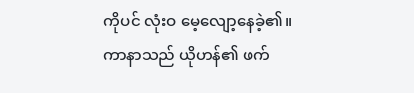ကိုပင် လုံးဝ မေ့လျော့နေခဲ့၏။
ကာနာသည် ယိုဟန်၏ ဖက်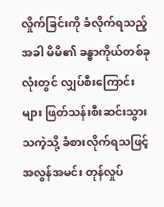လှိုက်ခြင်းကို ခံလိုက်ရသည့်အခါ မိမိ၏ ခန္ဓာကိုယ်တစ်ခုလုံးတွင် လျှပ်စီးကြောင်းများ ဖြတ်သန်းစီးဆင်းသွားသကဲ့သို့ ခံစားလိုက်ရသဖြင့် အလွန်အမင်း တုန်လှုပ်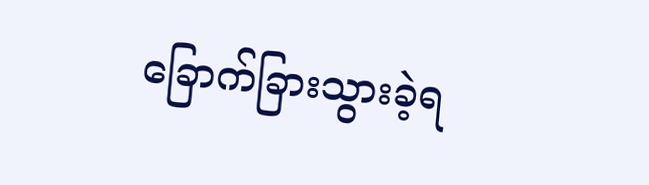ခြောက်ခြားသွားခဲ့ရ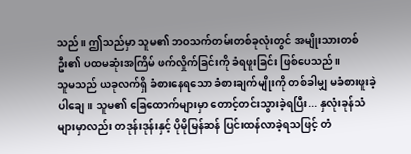သည်။ ဤသည်မှာ သူမ၏ ဘဝသက်တမ်းတစ်ခုလုံးတွင် အမျိုးသားတစ်ဦး၏ ပထမဆုံးအကြိမ် ဖက်လှိုက်ခြင်းကို ခံရဖူးခြင်း ဖြစ်ပေသည်။
သူမသည် ယခုလက်ရှိ ခံစားနေရသော ခံစားချက်မျိုးကို တစ်ခါမျှ မခံစားဖူးခဲ့ပါချေ။ သူမ၏ ခြေထောက်များမှာ တောင့်တင်းသွားခဲ့ရပြီး... နှလုံးခုန်သံများမှာလည်း တဒုန်းဒုန်းနှင့် ပိုမိုမြန်ဆန် ပြင်းထန်လာခဲ့ရသဖြင့် တံ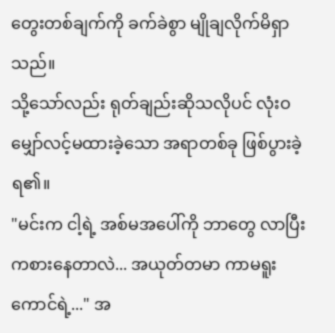တွေးတစ်ချက်ကို ခက်ခဲစွာ မျိုချလိုက်မိရှာသည်။
သို့သော်လည်း ရုတ်ချည်းဆိုသလိုပင် လုံးဝ မျှော်လင့်မထားခဲ့သော အရာတစ်ခု ဖြစ်ပွားခဲ့ရ၏။
"မင်းက ငါ့ရဲ့ အစ်မအပေါ်ကို ဘာတွေ လာပြီး ကစားနေတာလဲ... အယုတ်တမာ ကာမရူးကောင်ရဲ့..." အ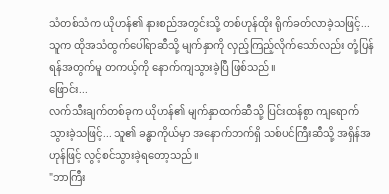သံတစ်သံက ယိုဟန်၏ နားစည်အတွင်းသို့ တစ်ဟုန်ထိုး ရိုက်ခတ်လာခဲ့သဖြင့်... သူက ထိုအသံထွက်ပေါ်ရာဆီသို့ မျက်နှာကို လှည့်ကြည့်လိုက်သော်လည်း တုံ့ပြန်ရန်အတွက်မူ တကယ့်ကို နောက်ကျသွားခဲ့ပြီ ဖြစ်သည်။
ဖြောင်း...
လက်သီးချက်တစ်ခုက ယိုဟန်၏ မျက်နှာထက်ဆီသို့ ပြင်းထန်စွာ ကျရောက်သွားခဲ့သဖြင့်... သူ၏ ခန္ဓာကိုယ်မှာ အနောက်ဘက်ရှိ သစ်ပင်ကြီးဆီသို့ အရှိန်အဟုန်ဖြင့် လွင့်စင်သွားခဲ့ရတော့သည်။
"ဘာကြီး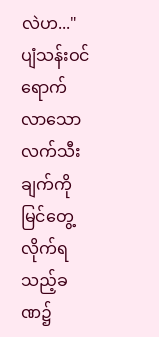လဲဟ..." ပျံသန်းဝင်ရောက်လာသော လက်သီးချက်ကို မြင်တွေ့လိုက်ရသည့်ခဏ၌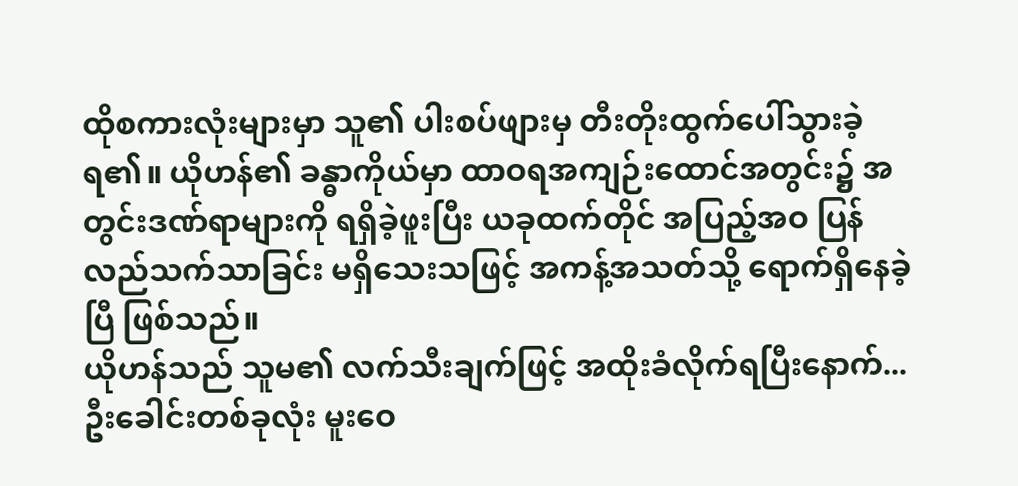ထိုစကားလုံးများမှာ သူ၏ ပါးစပ်ဖျားမှ တီးတိုးထွက်ပေါ်သွားခဲ့ရ၏။ ယိုဟန်၏ ခန္ဓာကိုယ်မှာ ထာဝရအကျဉ်းထောင်အတွင်း၌ အတွင်းဒဏ်ရာများကို ရရှိခဲ့ဖူးပြီး ယခုထက်တိုင် အပြည့်အဝ ပြန်လည်သက်သာခြင်း မရှိသေးသဖြင့် အကန့်အသတ်သို့ ရောက်ရှိနေခဲ့ပြီ ဖြစ်သည်။
ယိုဟန်သည် သူမ၏ လက်သီးချက်ဖြင့် အထိုးခံလိုက်ရပြီးနောက်... ဦးခေါင်းတစ်ခုလုံး မူးဝေ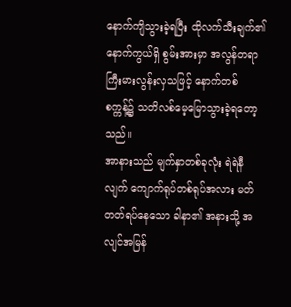နောက်ကျိသွားခဲ့ရပြီး ထိုလက်သီးချက်၏ နောက်ကွယ်ရှိ စွမ်းအားမှာ အလွန်တရာ ကြီးမားလွန်းလှသဖြင့် နောက်တစ်စက္ကန့်၌ သတိလစ်မေ့မြောသွားခဲ့ရတော့သည်။
အာနားသည် မျက်နှာတစ်ခုလုံး ရဲရဲနီလျက် ကျောက်ရုပ်တစ်ရုပ်အလား မတ်တတ်ရပ်နေသော ခါနာ၏ အနားသို့ အလျင်အမြန်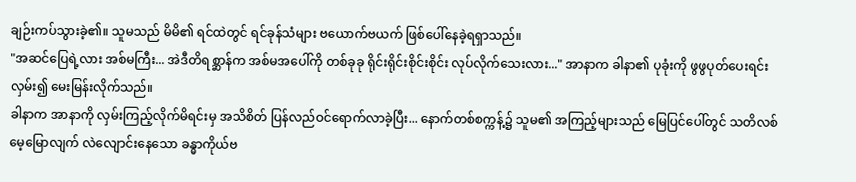ချဉ်းကပ်သွားခဲ့၏။ သူမသည် မိမိ၏ ရင်ထဲတွင် ရင်ခုန်သံများ ဗယောက်ဗယက် ဖြစ်ပေါ်နေခဲ့ရရှာသည်။
"အဆင်ပြေရဲ့လား အစ်မကြီး... အဲဒီတိရစ္ဆာန်က အစ်မအပေါ်ကို တစ်ခုခု ရိုင်းရိုင်းစိုင်းစိုင်း လုပ်လိုက်သေးလား..." အာနာက ခါနာ၏ ပုခုံးကို ဖွဖွပုတ်ပေးရင်း လှမ်း၍ မေးမြန်းလိုက်သည်။
ခါနာက အာနာကို လှမ်းကြည့်လိုက်မိရင်းမှ အသိစိတ် ပြန်လည်ဝင်ရောက်လာခဲ့ပြီး... နောက်တစ်စက္ကန့်၌ သူမ၏ အကြည့်များသည် မြေပြင်ပေါ်တွင် သတိလစ်မေ့မြောလျက် လဲလျောင်းနေသော ခန္ဓာကိုယ်ဗ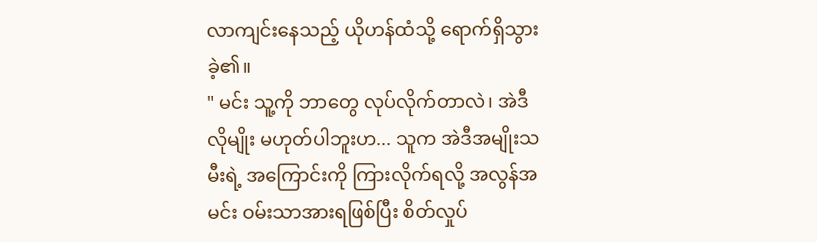လာကျင်းနေသည့် ယိုဟန်ထံသို့ ရောက်ရှိသွားခဲ့၏။
" မင်း သူ့ကို ဘာတွေ လုပ်လိုက်တာလဲ၊ အဲဒီလိုမျိုး မဟုတ်ပါဘူးဟ... သူက အဲဒီအမျိုးသမီးရဲ့ အကြောင်းကို ကြားလိုက်ရလို့ အလွန်အမင်း ဝမ်းသာအားရဖြစ်ပြီး စိတ်လှုပ်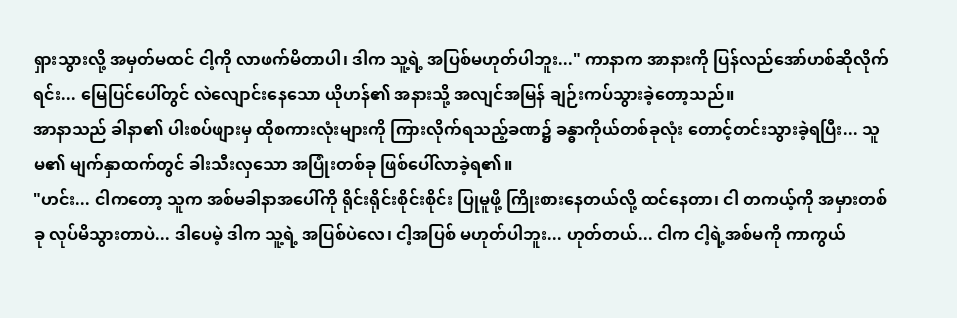ရှားသွားလို့ အမှတ်မထင် ငါ့ကို လာဖက်မိတာပါ၊ ဒါက သူ့ရဲ့ အပြစ်မဟုတ်ပါဘူး..." ကာနာက အာနားကို ပြန်လည်အော်ဟစ်ဆိုလိုက်ရင်း... မြေပြင်ပေါ်တွင် လဲလျောင်းနေသော ယိုဟန်၏ အနားသို့ အလျင်အမြန် ချဉ်းကပ်သွားခဲ့တော့သည်။
အာနာသည် ခါနာ၏ ပါးစပ်ဖျားမှ ထိုစကားလုံးများကို ကြားလိုက်ရသည့်ခဏ၌ ခန္ဓာကိုယ်တစ်ခုလုံး တောင့်တင်းသွားခဲ့ရပြီး... သူမ၏ မျက်နှာထက်တွင် ခါးသီးလှသော အပြုံးတစ်ခု ဖြစ်ပေါ်လာခဲ့ရ၏။
"ဟင်း... ငါကတော့ သူက အစ်မခါနာအပေါ်ကို ရိုင်းရိုင်းစိုင်းစိုင်း ပြုမူဖို့ ကြိုးစားနေတယ်လို့ ထင်နေတာ၊ ငါ တကယ့်ကို အမှားတစ်ခု လုပ်မိသွားတာပဲ... ဒါပေမဲ့ ဒါက သူ့ရဲ့ အပြစ်ပဲလေ၊ ငါ့အပြစ် မဟုတ်ပါဘူး... ဟုတ်တယ်... ငါက ငါ့ရဲ့အစ်မကို ကာကွယ်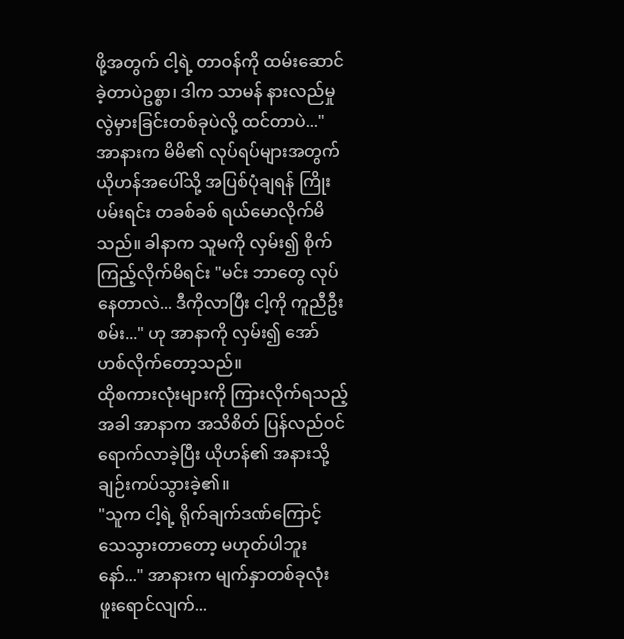ဖို့အတွက် ငါ့ရဲ့ တာဝန်ကို ထမ်းဆောင်ခဲ့တာပဲဥစ္စာ၊ ဒါက သာမန် နားလည်မှုလွဲမှားခြင်းတစ်ခုပဲလို့ ထင်တာပဲ..." အာနားက မိမိ၏ လုပ်ရပ်များအတွက် ယိုဟန်အပေါ်သို့ အပြစ်ပုံချရန် ကြိုးပမ်းရင်း တခစ်ခစ် ရယ်မောလိုက်မိသည်။ ခါနာက သူမကို လှမ်း၍ စိုက်ကြည့်လိုက်မိရင်း "မင်း ဘာတွေ လုပ်နေတာလဲ... ဒီကိုလာပြီး ငါ့ကို ကူညီဦးစမ်း..." ဟု အာနာကို လှမ်း၍ အော်ဟစ်လိုက်တော့သည်။
ထိုစကားလုံးများကို ကြားလိုက်ရသည့်အခါ အာနာက အသိစိတ် ပြန်လည်ဝင်ရောက်လာခဲ့ပြီး ယိုဟန်၏ အနားသို့ ချဉ်းကပ်သွားခဲ့၏။
"သူက ငါ့ရဲ့ ရိုက်ချက်ဒဏ်ကြောင့် သေသွားတာတော့ မဟုတ်ပါဘူးနော်..." အာနားက မျက်နှာတစ်ခုလုံး ဖူးရောင်လျက်...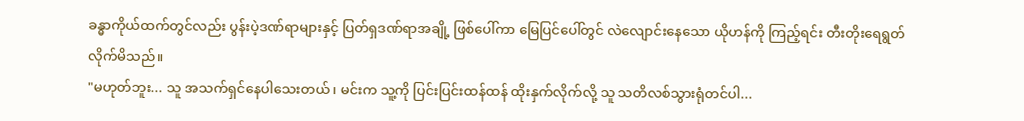ခန္ဓာကိုယ်ထက်တွင်လည်း ပွန်းပဲ့ဒဏ်ရာများနှင့် ပြတ်ရှဒဏ်ရာအချို့ ဖြစ်ပေါ်ကာ မြေပြင်ပေါ်တွင် လဲလျောင်းနေသော ယိုဟန်ကို ကြည့်ရင်း တီးတိုးရေရွတ်လိုက်မိသည်။
"မဟုတ်ဘူး... သူ အသက်ရှင်နေပါသေးတယ်၊ မင်းက သူ့ကို ပြင်းပြင်းထန်ထန် ထိုးနှက်လိုက်လို့ သူ သတိလစ်သွားရုံတင်ပါ...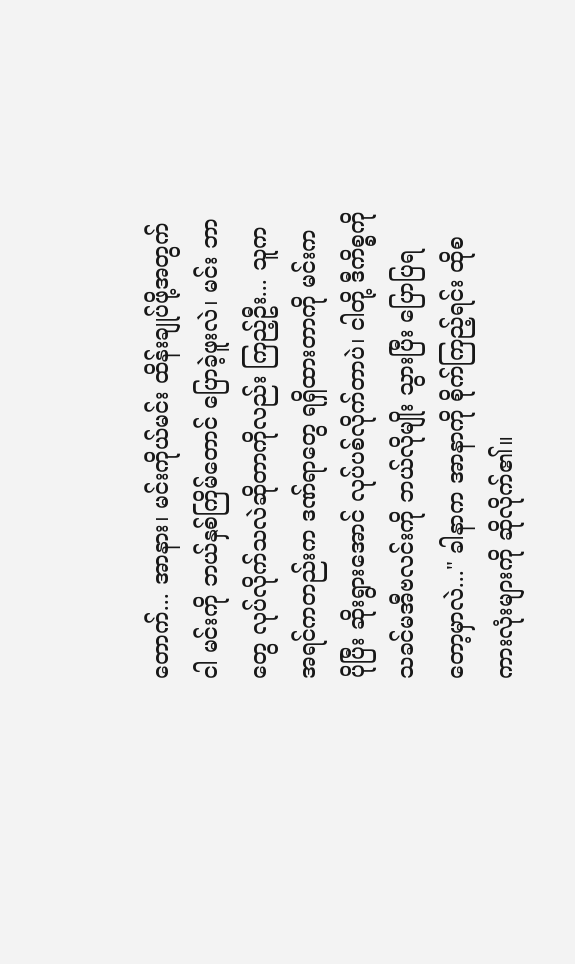တောက်... အာနား၊ မင်းကိုယ်မင်း ထိန်းချုပ်ဖို့အတွက် ငါ မင်းကို ဘယ်နှစ်ကြိမ်တောင် ပြောခဲ့ဖူးလဲ၊ မင်း ဘာတွေ လုပ်လိုက်သလဲဆိုတာကိုလည်း ကြည့်ဦး... သူက အရင်ကတည်းက ဒဏ်ရာတွေ ရရှိထားတာကို မင်းက ပိုပြီး ဆိုးရွားအောင် လုပ်ပစ်လိုက်တာပဲ၊ ငါတို့ ဒီကိစ္စကို သခင်မအီဗလင်းကို ဘယ်လိုမျိုး သွားပြီး ပြောပြရတော့မှာလဲ..." ခါနာက အာနာကို စိုက်ကြည့်ရင်း ထိုစကားလုံးများကို ဆိုလိုက်၏။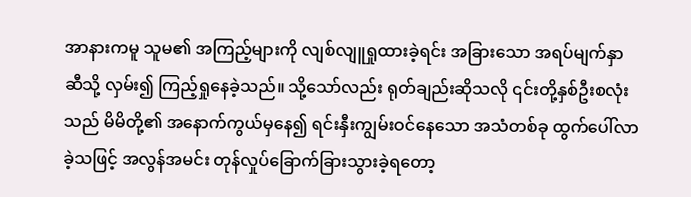အာနားကမူ သူမ၏ အကြည့်များကို လျစ်လျူရှုထားခဲ့ရင်း အခြားသော အရပ်မျက်နှာဆီသို့ လှမ်း၍ ကြည့်ရှုနေခဲ့သည်။ သို့သော်လည်း ရုတ်ချည်းဆိုသလို ၎င်းတို့နှစ်ဦးစလုံးသည် မိမိတို့၏ အနောက်ကွယ်မှနေ၍ ရင်းနှီးကျွမ်းဝင်နေသော အသံတစ်ခု ထွက်ပေါ်လာခဲ့သဖြင့် အလွန်အမင်း တုန်လှုပ်ခြောက်ခြားသွားခဲ့ရတော့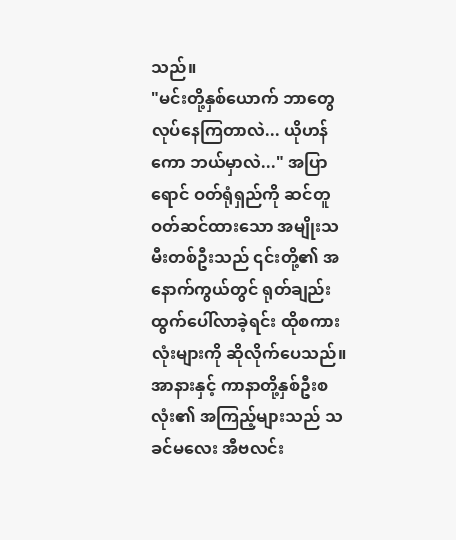သည်။
"မင်းတို့နှစ်ယောက် ဘာတွေ လုပ်နေကြတာလဲ... ယိုဟန်ကော ဘယ်မှာလဲ..." အပြာရောင် ဝတ်ရုံရှည်ကို ဆင်တူဝတ်ဆင်ထားသော အမျိုးသမီးတစ်ဦးသည် ၎င်းတို့၏ အနောက်ကွယ်တွင် ရုတ်ချည်း ထွက်ပေါ်လာခဲ့ရင်း ထိုစကားလုံးများကို ဆိုလိုက်ပေသည်။
အာနားနှင့် ကာနာတို့နှစ်ဦးစလုံး၏ အကြည့်များသည် သခင်မလေး အီဗလင်း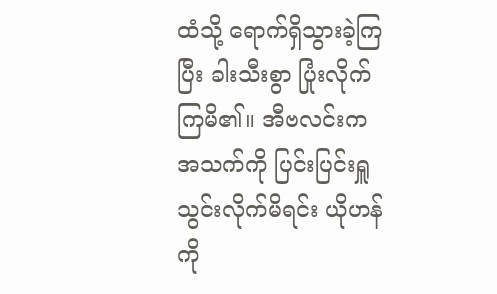ထံသို့ ရောက်ရှိသွားခဲ့ကြပြီး ခါးသီးစွာ ပြုံးလိုက်ကြမိ၏။ အီဗလင်းက အသက်ကို ပြင်းပြင်းရှူသွင်းလိုက်မိရင်း ယိုဟန်ကို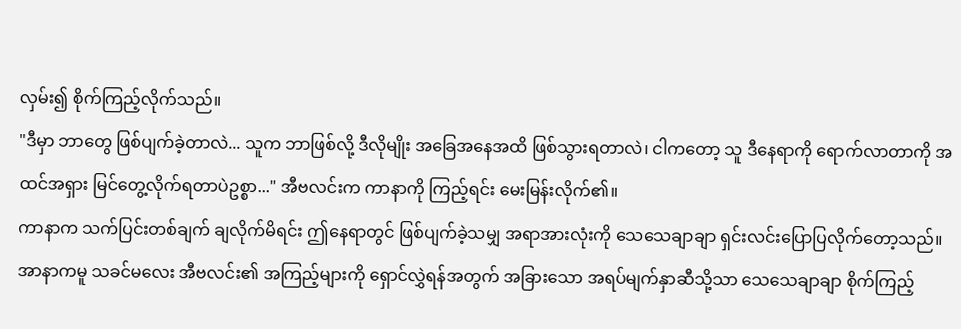လှမ်း၍ စိုက်ကြည့်လိုက်သည်။
"ဒီမှာ ဘာတွေ ဖြစ်ပျက်ခဲ့တာလဲ... သူက ဘာဖြစ်လို့ ဒီလိုမျိုး အခြေအနေအထိ ဖြစ်သွားရတာလဲ၊ ငါကတော့ သူ ဒီနေရာကို ရောက်လာတာကို အထင်အရှား မြင်တွေ့လိုက်ရတာပဲဥစ္စာ..." အီဗလင်းက ကာနာကို ကြည့်ရင်း မေးမြန်းလိုက်၏။
ကာနာက သက်ပြင်းတစ်ချက် ချလိုက်မိရင်း ဤနေရာတွင် ဖြစ်ပျက်ခဲ့သမျှ အရာအားလုံးကို သေသေချာချာ ရှင်းလင်းပြောပြလိုက်တော့သည်။ အာနာကမူ သခင်မလေး အီဗလင်း၏ အကြည့်များကို ရှောင်လွှဲရန်အတွက် အခြားသော အရပ်မျက်နှာဆီသို့သာ သေသေချာချာ စိုက်ကြည့်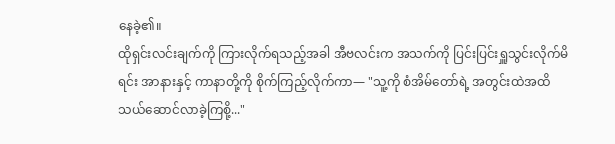နေခဲ့၏။
ထိုရှင်းလင်းချက်ကို ကြားလိုက်ရသည့်အခါ အီဗလင်းက အသက်ကို ပြင်းပြင်းရှူသွင်းလိုက်မိရင်း အာနားနှင့် ကာနာတို့ကို စိုက်ကြည့်လိုက်ကာ— "သူ့ကို စံအိမ်တော်ရဲ့ အတွင်းထဲအထိ သယ်ဆောင်လာခဲ့ကြစို့..."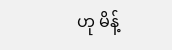ဟု မိန့်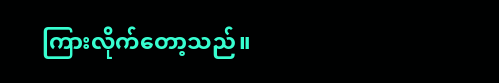ကြားလိုက်တော့သည်။